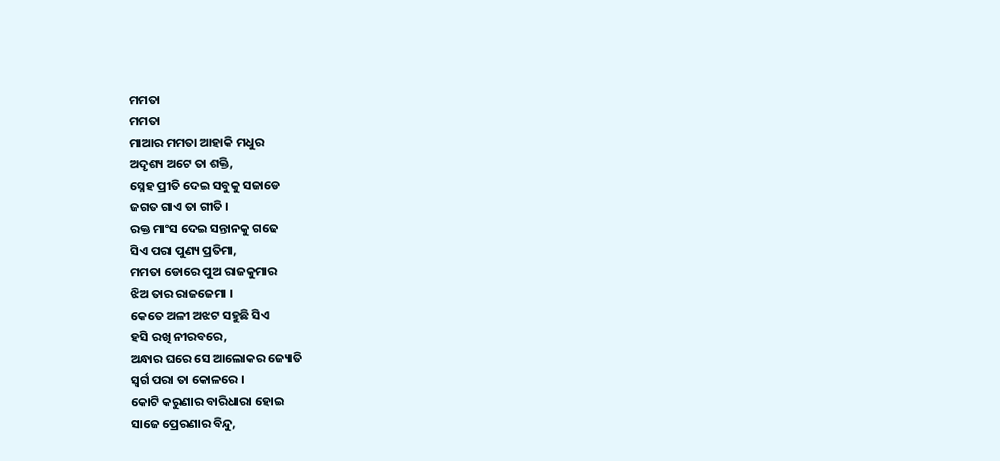ମମତା
ମମତା
ମାଆର ମମତା ଆହାକି ମଧୁର
ଅଦୃଶ୍ୟ ଅଟେ ତା ଶକ୍ତି,
ସ୍ନେହ ପ୍ରୀତି ଦେଇ ସବୁକୁ ସଜାଡେ
ଜଗତ ଗାଏ ତା ଗୀତି ।
ରକ୍ତ ମାଂସ ଦେଇ ସନ୍ତାନକୁ ଗଢେ
ସିଏ ପରା ପୁଣ୍ୟ ପ୍ରତିମା,
ମମତା ଡୋରେ ପୁଅ ରାଜକୁମାର
ଝିଅ ତାର ରାଜଜେମା ।
କେତେ ଅଳୀ ଅଝଟ ସହୁଛି ସିଏ
ହସି ରଖି ନୀରବରେ,
ଅନ୍ଧାର ଘରେ ସେ ଆଲୋକର ଜ୍ୟୋତି
ସ୍ଵର୍ଗ ପରା ତା କୋଳରେ ।
କୋଟି କରୁଣାର ବାରିଧାରା ହୋଇ
ସାଜେ ପ୍ରେରଣାର ବିନ୍ଦୁ,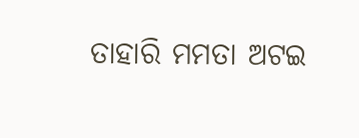ତାହାରି ମମତା ଅଟଇ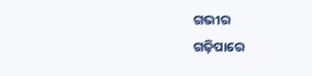ଗଭୀର
ଗଢ଼ିପାରେ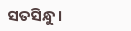ସତସିନ୍ଧୁ ।